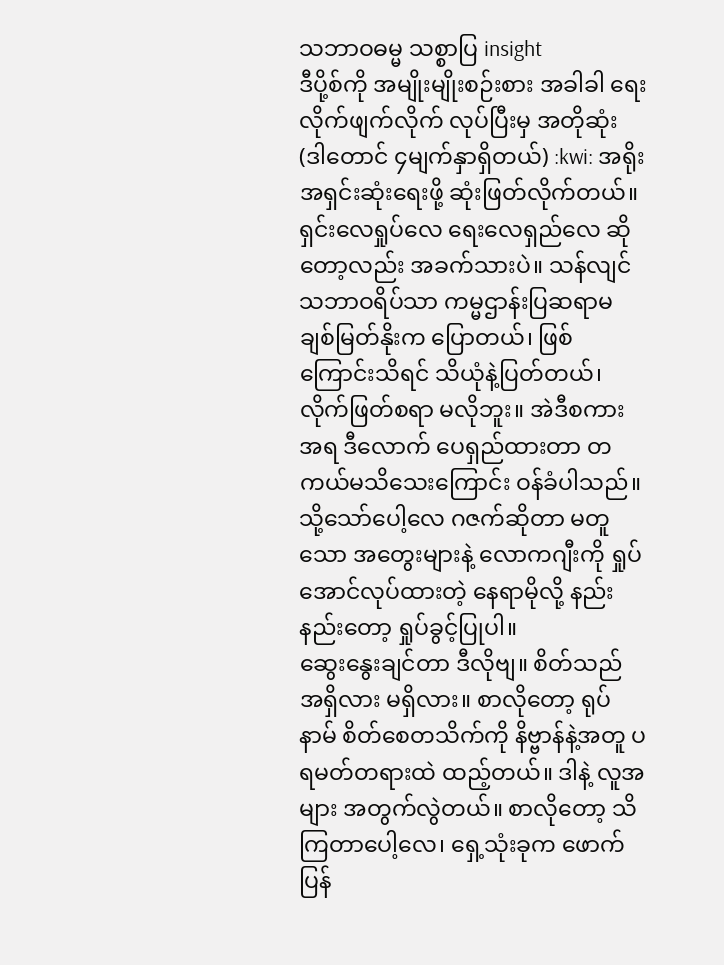သဘာဝဓမ္မ သစ္စာပြ insight
ဒီပို့စ်ကို အမျိုးမျိုးစဉ်းစား အခါခါ ရေးလိုက်ဖျက်လိုက် လုပ်ပြီးမှ အတိုဆုံး (ဒါတောင် ၄မျက်နှာရှိတယ်) :kwi: အရိုးအရှင်းဆုံးရေးဖို့ ဆုံးဖြတ်လိုက်တယ်။ ရှင်းလေရှုပ်လေ ရေးလေရှည်လေ ဆိုတော့လည်း အခက်သားပဲ။ သန်လျင်သဘာဝရိပ်သာ ကမ္မဌာန်းပြဆရာမ ချစ်မြတ်နိုးက ပြောတယ်၊ ဖြစ်ကြောင်းသိရင် သိယုံနဲ့ပြတ်တယ်၊ လိုက်ဖြတ်စရာ မလိုဘူး။ အဲဒီစကားအရ ဒီလောက် ပေရှည်ထားတာ တကယ်မသိသေးကြောင်း ဝန်ခံပါသည်။ သို့သော်ပေါ့လေ ဂဇက်ဆိုတာ မတူသော အတွေးများနဲ့ လောကဂျီးကို ရှုပ်အောင်လုပ်ထားတဲ့ နေရာမိုလို့ နည်းနည်းတော့ ရှုပ်ခွင့်ပြုပါ။
ဆွေးနွေးချင်တာ ဒီလိုဗျ။ စိတ်သည် အရှိလား မရှိလား။ စာလိုတော့ ရုပ် နာမ် စိတ်စေတသိက်ကို နိဗ္ဗာန်နဲ့အတူ ပရမတ်တရားထဲ ထည့်တယ်။ ဒါနဲ့ လူအများ အတွက်လွဲတယ်။ စာလိုတော့ သိကြတာပေါ့လေ၊ ရှေ့သုံးခုက ဖောက်ပြန်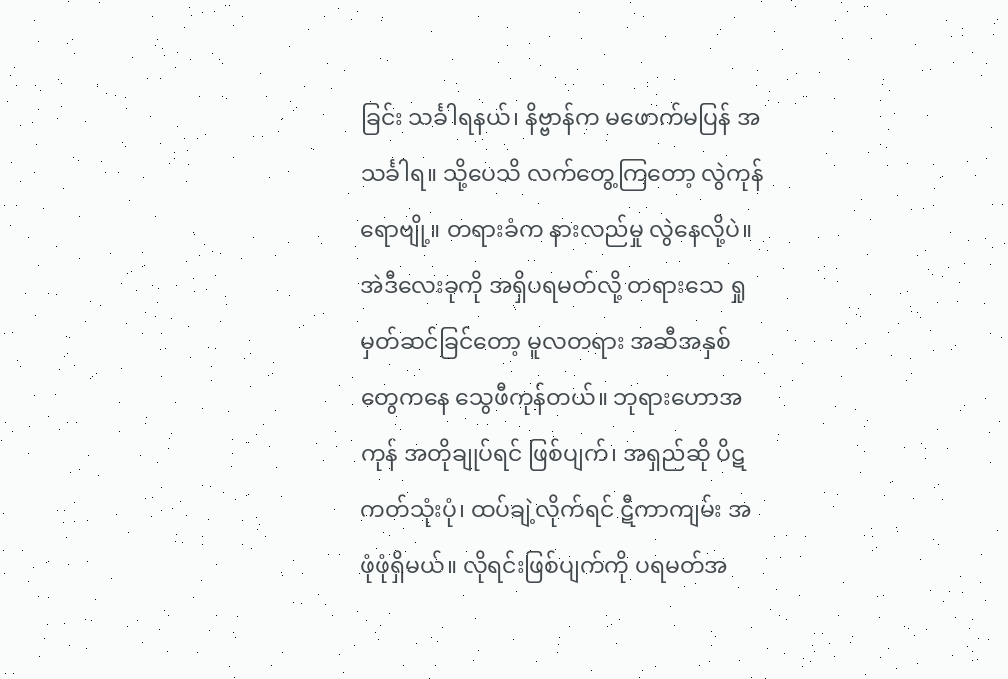ခြင်း သင်္ခါရနယ်၊ နိဗ္ဗာန်က မဖောက်မပြန် အသင်္ခါရ။ သို့ပေသိ လက်တွေ့ကြတော့ လွဲကုန်ရောဗျို့။ တရားခံက နားလည်မှု လွဲနေလို့ပဲ။ အဲဒီလေးခုကို အရှိပရမတ်လို့ တရားသေ ရှုမှတ်ဆင်ခြင်တော့ မူလတရား အဆီအနှစ်တွေကနေ သွေဖီကုန်တယ်။ ဘုရားဟောအကုန် အတိုချုပ်ရင် ဖြစ်ပျက်၊ အရှည်ဆို ပိဋကတ်သုံးပုံ၊ ထပ်ချဲ့လိုက်ရင် ဋီကာကျမ်း အဖုံဖုံရှိမယ်။ လိုရင်းဖြစ်ပျက်ကို ပရမတ်အ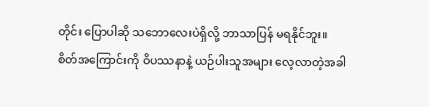တိုင်း ပြောပါဆို သဘောလေးပဲရှိလို့ ဘာသာပြန် မရနိုင်ဘူး။
စိတ်အကြောင်းကို ဝိပဿနာနဲ့ ယဉ်ပါးသူအများ လေ့လာတဲ့အခါ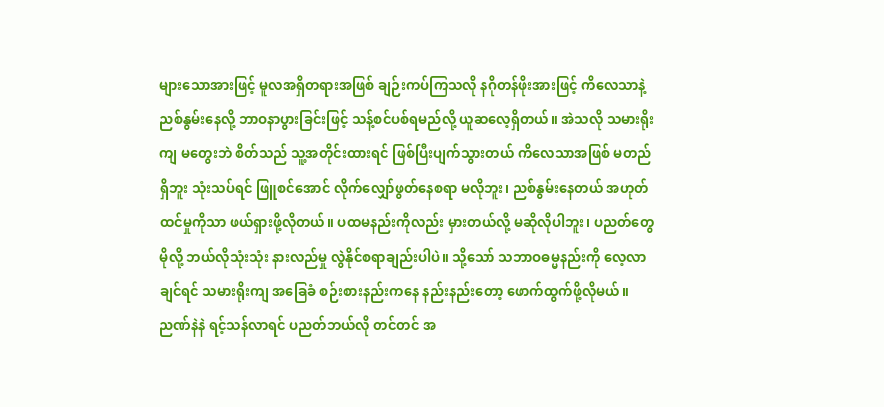များသောအားဖြင့် မူလအရှိတရားအဖြစ် ချဉ်းကပ်ကြသလို နဂိုတန်ဖိုးအားဖြင့် ကိလေသာနဲ့ ညစ်နွမ်းနေလို့ ဘာဝနာပွားခြင်းဖြင့် သန့်စင်ပစ်ရမည်လို့ ယူဆလေ့ရှိတယ်။ အဲသလို သမားရိုးကျ မတွေးဘဲ စိတ်သည် သူ့အတိုင်းထားရင် ဖြစ်ပြီးပျက်သွားတယ် ကိလေသာအဖြစ် မတည်ရှိဘူး သုံးသပ်ရင် ဖြူစင်အောင် လိုက်လျှော်ဖွတ်နေစရာ မလိုဘူး၊ ညစ်နွမ်းနေတယ် အဟုတ်ထင်မှုကိုသာ ဖယ်ရှားဖို့လိုတယ်။ ပထမနည်းကိုလည်း မှားတယ်လို့ မဆိုလိုပါဘူး၊ ပညတ်တွေမိုလို့ ဘယ်လိုသုံးသုံး နားလည်မှု လွဲနိုင်စရာချည်းပါပဲ။ သို့သော် သဘာဝဓမ္မနည်းကို လေ့လာချင်ရင် သမားရိုးကျ အခြေခံ စဉ်းစားနည်းကနေ နည်းနည်းတော့ ဖောက်ထွက်ဖို့လိုမယ်။ ညဏ်နဲနဲ ရင့်သန်လာရင် ပညတ်ဘယ်လို တင်တင် အ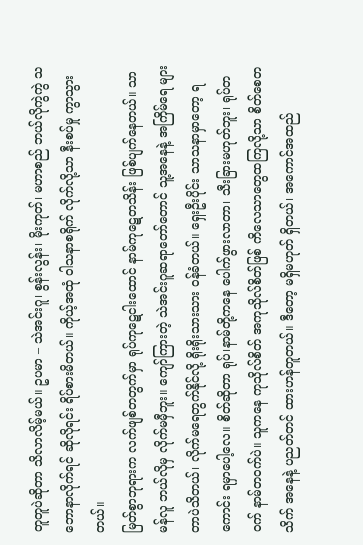တူတူပဲဆိုတာ သိလာလိမ့်မယ်။ ဥပမာ – သဲအင်းဂူ၊ စွန်းလွန်း၊ မိုးကုတ်၊ မဟာစည် ဘယ်လိုကွဲကွဲ သဘောနာလိုက်ရင် ဆိုလိုရင်း ရိပ်စားမိတယ်။ ကိုယ့်အထုံ ဝါသနာစရိုက် လိုက်လို့သာ နီးစပ်မှု ကွာသွားတယ်။
မြတ်စွာဘုရားက လက်ဖျစ်တတွက်မှာ ရုပ်ကုဋေငါးထောင် နာမ်ကုဋေတသိန်း ဖြစ်ပျက်နေတယ်။ သာမန်လူ ဘယ်လိုမှ လိုက်မမှီဘူး။ ကျော်ကြားတဲ့ သဲအင်းဂူဆရာတော်တောင် သူ့အနေနဲ့ အကြိမ်ရေ များတာပဲသိတယ်၊ လိုက်မရေတွက်နိုင်လို့ ရိုးရိုးသားသား ဝန်ခံတယ်။ ရှေးဦးပိုင်း သာသနာမှာတော့ ရကောင်း ရမှာပေါ့လေ။ စိတ်ဆိုတာ ရုပ်၊နာမ်တို့ကနေ ပေါက်ဖွားလာတာ၊ သီးခြားမဟုတ်ဘူး၊ ရုပ်တဝက် နာမ်တဝက်ပဲ။ သူကနေ ကုသိုလ်စိတ် အကုသိုလ်စိတ်ဖြစ် ကိလေသာတွေထကြလို့သာ စိတ်စေတသိက် အနေနဲ့ ပညတ်တင် ထားဟန်တူတယ်။ ဒီတော့ မရှိမဟုတ် ရှိတယ်၊ အကောင်အထည်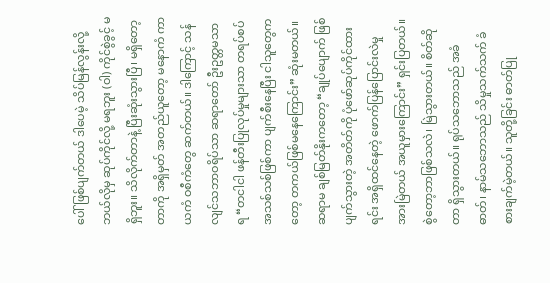ပေါ် ဖြစ်ပျက်တယ် ဒါပေမဲ့ သိပ်မြန်လွန်းလို့ ဘယ်လိုမှ ဆုပ်ကိုင်လို့ မရဘူး (ဝါ) ကိုင်စွဲခွင့် မရှိဘူး။ သိလိုက်တာနဲ့ ပြီးဆုံးသွားပြီ၊ မရှိတော့တာကို အရှိမှတ် အတည်ယူတော့ မနောကံ ကာယကံ ဝစီကံတွေ ဆက်တယ်။ ဒါကြောင့် သန်လျင်သဘာဝရိပ်သာ ဆရာတော် ဦးဥတ္တမသာရ “တငါငါ ဖန်တီးပြုလုပ်မှုများသာ တရပ်စပ် အသစ်သစ်ဖြစ်ကာ ပျက်စီးနေပြီး ငါသူတွေကတော့ တကယ်ဖြစ်မနေကြောင်း” ဆုံးမတယ်။ ဆရာမ ချစ်မြတ်နိုးကတော့ “ချုပ်ပျောက် ဖြစ်ပျက်သွားတဲ့ အတိတ်ကို ပုံဖော်ဆုပ်ကိုင်ထားရင်း အရှိထင်နေတဲ့ ဖောက်ပြန်ပြောင်းလဲမှုအားမြဲတယ် အယူမှားကြောင်း” ရှင်းပြတယ်။
စွဲတော့ဘာဖြစ်သလဲ၊ မြဲသွားတယ်။ စိတ်ဆိုတာ ရှိသွားတယ်။ ရုပ်သဘောသည် အခံဓာတ်၊ နာမ်သဘောသည် သိမှုသက်သက် ခံစားချက်မဲ့တယ်။ သူတို့ခြင်း ဓာတ်ပြု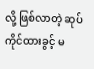လို့ ဖြစ်လာတဲ့ ဆုပ်ကိုင်ထားခွင့် မ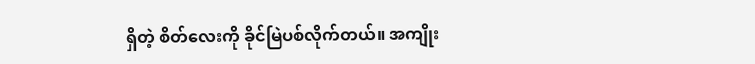ရှိတဲ့ စိတ်လေးကို ခိုင်မြဲပစ်လိုက်တယ်။ အကျိုး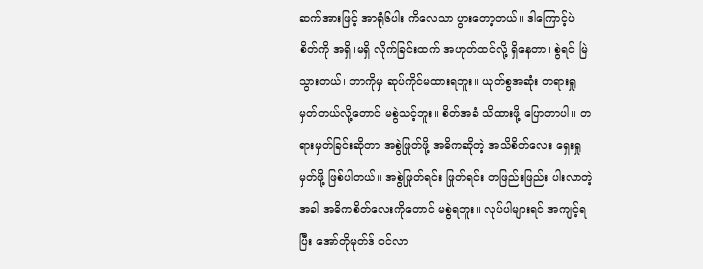ဆက်အားဖြင့် အာရုံ၆ပါး ကိလေသာ ပွားတော့တယ်။ ဒါကြောင့်ပဲ စိတ်ကို အရှိ၊မရှိ လိုက်ခြင်းထက် အဟုတ်ထင်လို့ ရှိနေတာ၊ စွဲရင် မြဲသွားတယ်၊ ဘာကိုမှ ဆုပ်ကိုင်မထားရဘူး။ ယုတ်စွအဆုံး တရားရှုမှတ်တယ်လို့တောင် မစွဲသင့်ဘူး။ စိတ်အခံ သိထားဖို့ ပြောတာပါ။ တရားမှတ်ခြင်းဆိုတာ အစွဲဖြုတ်ဖို့ အဓိကဆိုတဲ့ အသိစိတ်လေး ရှေးရှုမှတ်ဖို့ ဖြစ်ပါတယ်။ အစွဲဖြုတ်ရင်း ဖြုတ်ရင်း တဖြည်းဖြည်း ပါးလာတဲ့အခါ အဓိကစိတ်လေးကိုတောင် မစွဲရဘူး။ လုပ်ပါများရင် အကျင့်ရပြီး အော်တိုမုတ်ဒ် ဝင်လာ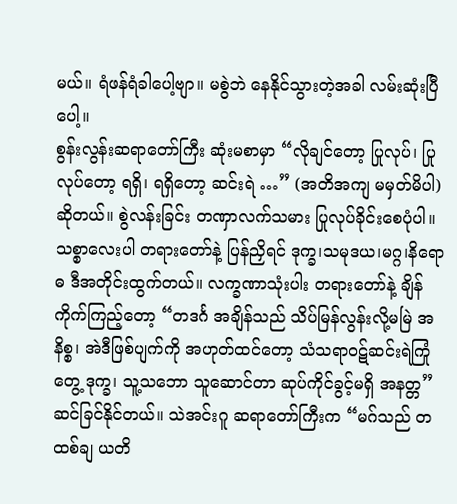မယ်။ ရံဖန်ရံခါပေါ့ဗျာ။ မစွဲဘဲ နေနိုင်သွားတဲ့အခါ လမ်းဆုံးပြီပေါ့။
စွန်းလွန်းဆရာတော်ကြီး ဆုံးမစာမှာ “လိုချင်တော့ ပြုလုပ်၊ ပြုလုပ်တော့ ရရှိ၊ ရရှိတော့ ဆင်းရဲ …” (အတိအကျ မမှတ်မိပါ) ဆိုတယ်။ စွဲလန်းခြင်း တဏှာလက်သမား ပြုလုပ်ခိုင်းစေပုံပါ။ သစ္စာလေးပါ တရားတော်နဲ့ ပြန်ညှိရင် ဒုက္ခ၊သမုဒယ၊မဂ္ဂ၊နိရောဓ ဒီအတိုင်းထွက်တယ်။ လက္ခဏာသုံးပါး တရားတော်နဲ့ ချိန်ကိုက်ကြည့်တော့ “တဒင်္ဂ အချိန်သည် သိပ်မြန်လွန်းလို့မမြဲ အနိစ္စ၊ အဲဒီဖြစ်ပျက်ကို အဟုတ်ထင်တော့ သံသရာဝဋ်ဆင်းရဲကြုံတွေ့ ဒုက္ခ၊ သူ့သဘော သူဆောင်တာ ဆုပ်ကိုင်ခွင့်မရှိ အနတ္တ” ဆင်ခြင်နိုင်တယ်။ သဲအင်းဂူ ဆရာတော်ကြီးက “မဂ်သည် တထစ်ချ ယတိ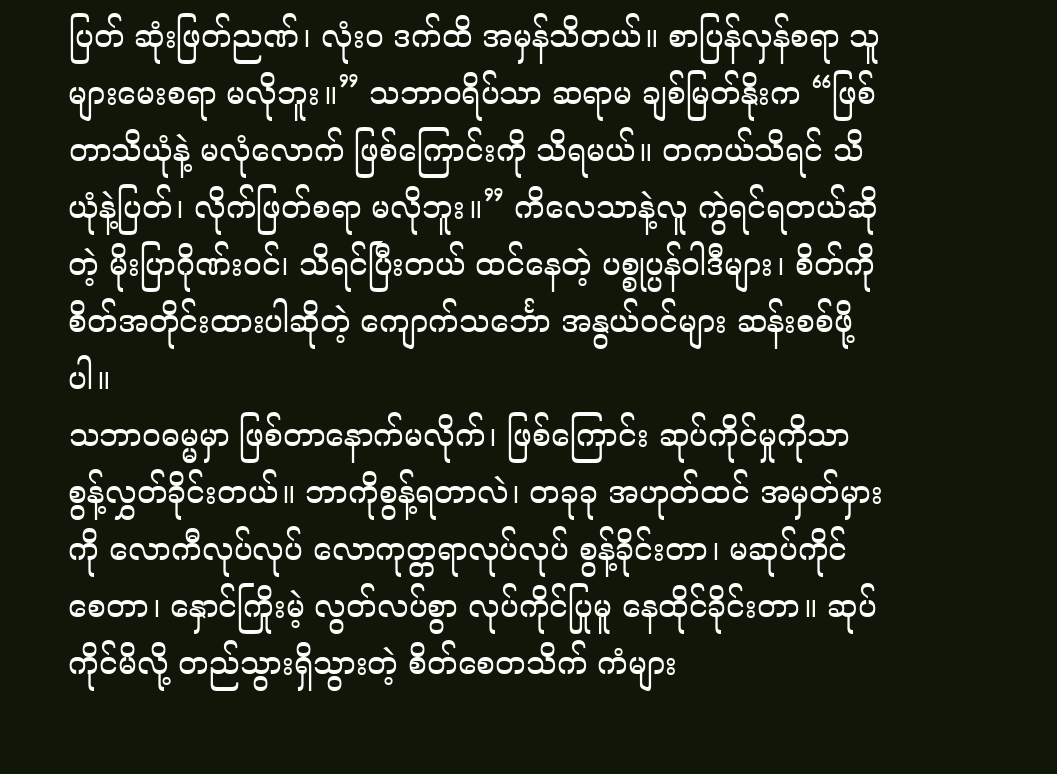ပြတ် ဆုံးဖြတ်ညဏ်၊ လုံးဝ ဒက်ထိ အမှန်သိတယ်။ စာပြန်လှန်စရာ သူများမေးစရာ မလိုဘူး။” သဘာဝရိပ်သာ ဆရာမ ချစ်မြတ်နိုးက “ဖြစ်တာသိယုံနဲ့ မလုံလောက် ဖြစ်ကြောင်းကို သိရမယ်။ တကယ်သိရင် သိယုံနဲ့ပြတ်၊ လိုက်ဖြတ်စရာ မလိုဘူး။” ကိလေသာနဲ့လူ ကွဲရင်ရတယ်ဆိုတဲ့ မိုးပြာဂိုဏ်းဝင်၊ သိရင်ပြီးတယ် ထင်နေတဲ့ ပစ္စုပ္ပန်ဝါဒီများ၊ စိတ်ကို စိတ်အတိုင်းထားပါဆိုတဲ့ ကျောက်သင်္ဘော အနွယ်ဝင်များ ဆန်းစစ်ဖို့ပါ။
သဘာဝဓမ္မမှာ ဖြစ်တာနောက်မလိုက်၊ ဖြစ်ကြောင်း ဆုပ်ကိုင်မှုကိုသာ စွန့်လွှတ်ခိုင်းတယ်။ ဘာကိုစွန့်ရတာလဲ၊ တခုခု အဟုတ်ထင် အမှတ်မှားကို လောကီလုပ်လုပ် လောကုတ္တရာလုပ်လုပ် စွန့်ခိုင်းတာ၊ မဆုပ်ကိုင်စေတာ၊ နှောင်ကြိုးမဲ့ လွတ်လပ်စွာ လုပ်ကိုင်ပြုမူ နေထိုင်ခိုင်းတာ။ ဆုပ်ကိုင်မိလို့ တည်သွားရှိသွားတဲ့ စိတ်စေတသိက် ကံများ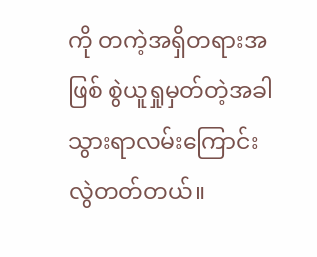ကို တကဲ့အရှိတရားအဖြစ် စွဲယူရှုမှတ်တဲ့အခါ သွားရာလမ်းကြောင်း လွဲတတ်တယ်။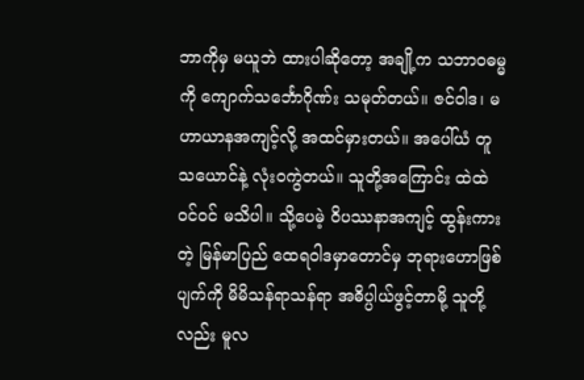ဘာကိုမှ မယူဘဲ ထားပါဆိုတော့ အချို့က သဘာဝဓမ္မကို ကျောက်သင်္ဘောဂိုဏ်း သမုတ်တယ်။ ဇင်ဝါဒ၊ မဟာယာနအကျင့်လို့ အထင်မှားတယ်။ အပေါ်ယံ တူသယောင်နဲ့ လုံးဝကွဲတယ်။ သူတို့အကြောင်း ထဲထဲဝင်ဝင် မသိပါ။ သို့ပေမဲ့ ဝိပဿနာအကျင့် ထွန်းကားတဲ့ မြန်မာပြည် ထေရဝါဒမှာတောင်မှ ဘုရားဟောဖြစ်ပျက်ကို မိမိသန်ရာသန်ရာ အဓိပ္ပါယ်ဖွင့်တာမို့ သူတို့လည်း မူလ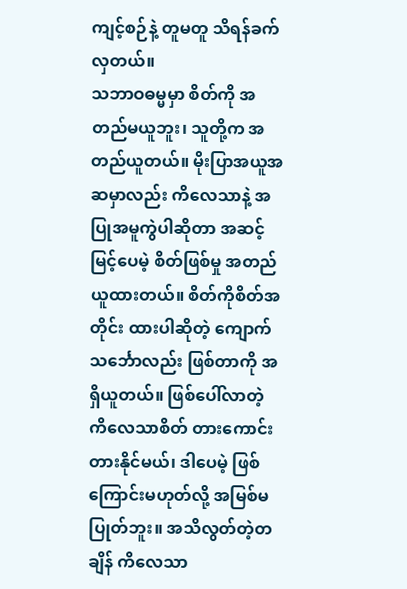ကျင့်စဉ်နဲ့ တူမတူ သိရန်ခက်လှတယ်။
သဘာဝဓမ္မမှာ စိတ်ကို အတည်မယူဘူး၊ သူတို့က အတည်ယူတယ်။ မိုးပြာအယူအဆမှာလည်း ကိလေသာနဲ့ အပြုအမူကွဲပါဆိုတာ အဆင့်မြင့်ပေမဲ့ စိတ်ဖြစ်မှု အတည်ယူထားတယ်။ စိတ်ကိုစိတ်အတိုင်း ထားပါဆိုတဲ့ ကျောက်သင်္ဘောလည်း ဖြစ်တာကို အရှိယူတယ်။ ဖြစ်ပေါ်လာတဲ့ ကိလေသာစိတ် တားကောင်းတားနိုင်မယ်၊ ဒါပေမဲ့ ဖြစ်ကြောင်းမဟုတ်လို့ အမြစ်မပြုတ်ဘူး။ အသိလွတ်တဲ့တချိန် ကိလေသာ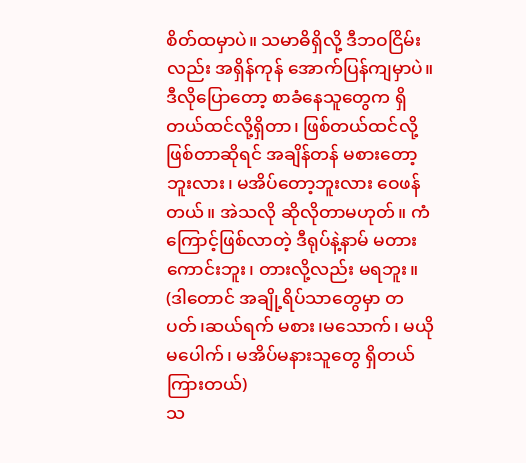စိတ်ထမှာပဲ။ သမာဓိရှိလို့ ဒီဘဝငြိမ်းလည်း အရှိန်ကုန် အောက်ပြန်ကျမှာပဲ။ ဒီလိုပြောတော့ စာခံနေသူတွေက ရှိတယ်ထင်လို့ရှိတာ၊ ဖြစ်တယ်ထင်လို့ဖြစ်တာဆိုရင် အချိန်တန် မစားတော့ဘူးလား၊ မအိပ်တော့ဘူးလား ဝေဖန်တယ်။ အဲသလို ဆိုလိုတာမဟုတ်။ ကံကြောင့်ဖြစ်လာတဲ့ ဒီရုပ်နဲ့နာမ် မတားကောင်းဘူး၊ တားလို့လည်း မရဘူး။ (ဒါတောင် အချို့ရိပ်သာတွေမှာ တပတ်၊ဆယ်ရက် မစား၊မသောက်၊ မယိုမပေါက်၊ မအိပ်မနားသူတွေ ရှိတယ်ကြားတယ်)
သ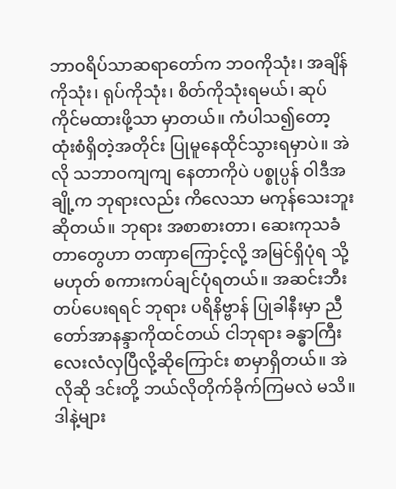ဘာဝရိပ်သာဆရာတော်က ဘဝကိုသုံး၊ အချိန်ကိုသုံး၊ ရုပ်ကိုသုံး၊ စိတ်ကိုသုံးရမယ်၊ ဆုပ်ကိုင်မထားဖို့သာ မှာတယ်။ ကံပါသ၍တော့ ထုံးစံရှိတဲ့အတိုင်း ပြုမူနေထိုင်သွားရမှာပဲ။ အဲလို သဘာဝကျကျ နေတာကိုပဲ ပစ္စုပ္ပန် ဝါဒီအချို့က ဘုရားလည်း ကိလေသာ မကုန်သေးဘူးဆိုတယ်။ ဘုရား အစာစားတာ၊ ဆေးကုသခံတာတွေဟာ တဏှာကြောင့်လို့ အမြင်ရှိပုံရ သို့မဟုတ် စကားကပ်ချင်ပုံရတယ်။ အဆင်းဘီးတပ်ပေးရရင် ဘုရား ပရိနိဗ္ဗာန် ပြုခါနီးမှာ ညီတော်အာနန္ဒာကိုထင်တယ် ငါဘုရား ခန္ဓာကြီး လေးလံလှပြီလို့ဆိုကြောင်း စာမှာရှိတယ်။ အဲလိုဆို ဒင်းတို့ ဘယ်လိုတိုက်ခိုက်ကြမလဲ မသိ။ ဒါနဲ့များ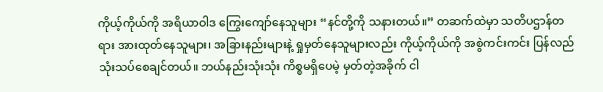ကိုယ့်ကိုယ်ကို အရိယာဝါဒ ကြွေးကျော်နေသူများ “နင်တို့ကို သနားတယ်။” တဆက်ထဲမှာ သတိပဌာန်တရား အားထုတ်နေသူများ၊ အခြားနည်းများနဲ့ ရှုမှတ်နေသူများလည်း ကိုယ့်ကိုယ်ကို အစွဲကင်းကင်း ပြန်လည်သုံးသပ်စေချင်တယ်။ ဘယ်နည်းသုံးသုံး ကိစ္စမရှိပေမဲ့ မှတ်တဲ့အခိုက် ငါ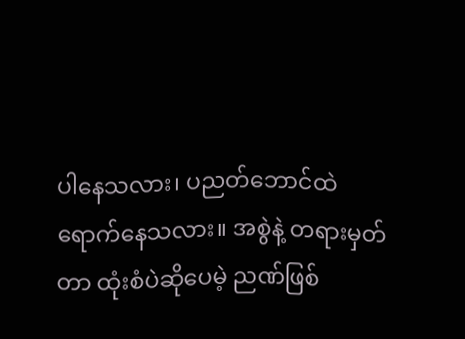ပါနေသလား၊ ပညတ်ဘောင်ထဲ ရောက်နေသလား။ အစွဲနဲ့ တရားမှတ်တာ ထုံးစံပဲဆိုပေမဲ့ ညဏ်ဖြစ်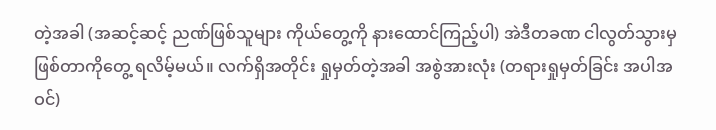တဲ့အခါ (အဆင့်ဆင့် ညဏ်ဖြစ်သူများ ကိုယ်တွေ့ကို နားထောင်ကြည့်ပါ) အဲဒီတခဏ ငါလွတ်သွားမှ ဖြစ်တာကိုတွေ့ ရလိမ့်မယ်။ လက်ရှိအတိုင်း ရှုမှတ်တဲ့အခါ အစွဲအားလုံး (တရားရှုမှတ်ခြင်း အပါအဝင်)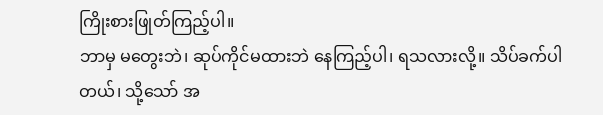ကြိုးစားဖြုတ်ကြည့်ပါ။
ဘာမှ မတွေးဘဲ၊ ဆုပ်ကိုင်မထားဘဲ နေကြည့်ပါ၊ ရသလားလို့။ သိပ်ခက်ပါတယ်၊ သို့သော် အ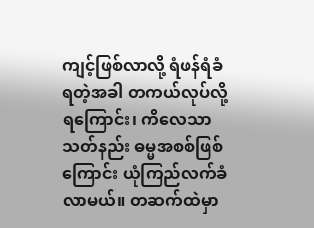ကျင့်ဖြစ်လာလို့ ရံဖန်ရံခံ ရတဲ့အခါ တကယ်လုပ်လို့ရကြောင်း၊ ကိလေသာသတ်နည်း ဓမ္မအစစ်ဖြစ်ကြောင်း ယုံကြည်လက်ခံ လာမယ်။ တဆက်ထဲမှာ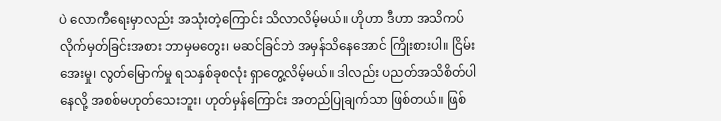ပဲ လောကီရေးမှာလည်း အသုံးတဲ့ကြောင်း သိလာလိမ့်မယ်။ ဟိုဟာ ဒီဟာ အသိကပ် လိုက်မှတ်ခြင်းအစား ဘာမှမတွေး၊ မဆင်ခြင်ဘဲ အမှန်သိနေအောင် ကြိုးစားပါ။ ငြိမ်းအေးမှု၊ လွတ်မြောက်မှု ရသနှစ်ခုစလုံး ရှာတွေ့လိမ့်မယ်။ ဒါလည်း ပညတ်အသိစိတ်ပါနေလို့ အစစ်မဟုတ်သေးဘူး၊ ဟုတ်မှန်ကြောင်း အတည်ပြုချက်သာ ဖြစ်တယ်။ ဖြစ်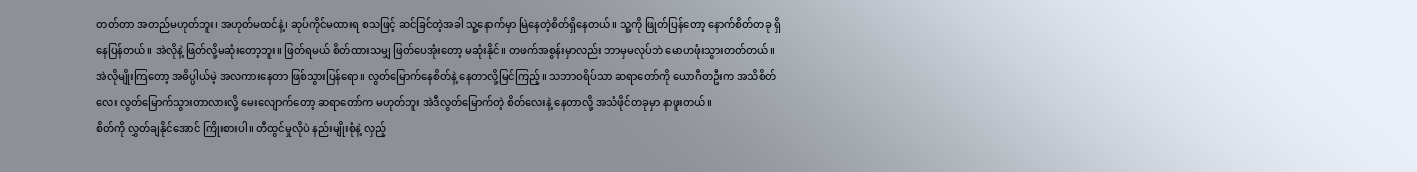တတ်တာ အတည်မဟုတ်ဘူး၊ အဟုတ်မထင်နဲ့၊ ဆုပ်ကိုင်မထားရ စသဖြင့် ဆင်ခြင်တဲ့အခါ သူ့နောက်မှာ မြဲနေတဲ့စိတ်ရှိနေတယ်။ သူ့ကို ဖြုတ်ပြန်တော့ နောက်စိတ်တခု ရှိနေပြန်တယ်။ အဲလိုနဲ့ ဖြတ်လို့မဆုံးတော့ဘူး။ ဖြတ်ရမယ် စိတ်ထားသမျှ ဖြတ်ပေအုံးတော့ မဆုံးနိုင်။ တဖက်အစွန်းမှာလည်း ဘာမှမလုပ်ဘဲ မောဟဖုံးသွားတတ်တယ်။ အဲလိုမျိုးကြတော့ အဓိပ္ပါယ်မဲ့ အလကားနေတာ ဖြစ်သွားပြန်ရော။ လွတ်မြောက်နေစိတ်နဲ့ နေတာလို့မြင်ကြည့်။ သဘာဝရိပ်သာ ဆရာတော်ကို ယောဂီတဦးက အသိစိတ်လေး လွတ်မြောက်သွားတာလားလို့ မေးလျောက်တော့ ဆရာတော်က မဟုတ်ဘူး အဲဒီလွတ်မြောက်တဲ့ စိတ်လေးနဲ့ နေတာလို့ အသံဖိုင်တခုမှာ နာဖူးတယ်။
စိတ်ကို လွှတ်ချနိုင်အောင် ကြိုးစားပါ။ တီထွင်မှုလိုပဲ နည်းမျိုးစုံနဲ့ လှည့်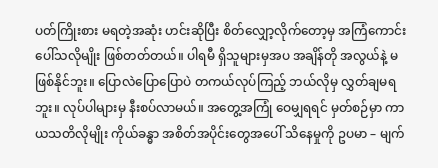ပတ်ကြိုးစား မရတဲ့အဆုံး ဟင်းဆိုပြီး စိတ်လျှော့လိုက်တော့မှ အကြံကောင်းပေါ်သလိုမျိုး ဖြစ်တတ်တယ်။ ပါရမီ ရှိသူများမှအပ အချိန်တို အလွယ်နဲ့ မဖြစ်နိုင်ဘူး။ ပြောလဲပြောပြောပဲ တကယ်လုပ်ကြည့် ဘယ်လိုမှ လွှတ်ချမရဘူး။ လုပ်ပါများမှ နီးစပ်လာမယ်။ အတွေ့အကြုံ ဝေမျှရရင် မှတ်စဉ်မှာ ကာယသတိလိုမျိုး ကိုယ်ခန္ဓာ အစိတ်အပိုင်းတွေအပေါ် သိနေမှုကို ဥပမာ – မျက်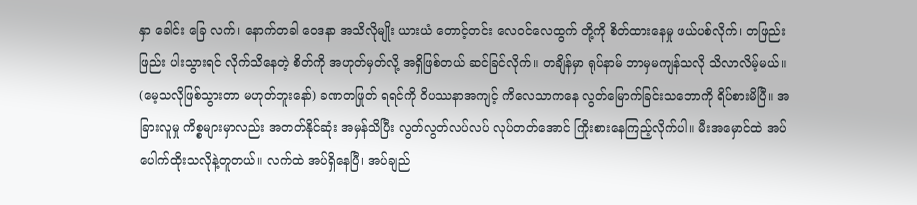နှာ ခေါင်း ခြေ လက်၊ နောက်တခါ ဝေဒနာ အသိလိုမျိုး ယားယံ တောင့်တင်း လေဝင်လေထွက် တို့ကို စိတ်ထားနေမှု ဖယ်ပစ်လိုက်၊ တဖြည်းဖြည်း ပါးသွားရင် လိုက်သိနေတဲ့ စိတ်ကို အဟုတ်မှတ်လို့ အရှိဖြစ်တယ် ဆင်ခြင်လိုက်။ တချိန်မှာ ရုပ်နာမ် ဘာမှမကျန်သလို သိလာလိမ့်မယ်။ (မေ့သလိုဖြစ်သွားတာ မဟုတ်ဘူးနော်) ခဏတဖြုတ် ရရင်ကို ဝိပဿနာအကျင့် ကိလေသာကနေ လွတ်မြောက်ခြင်းသဘောကို ရိပ်စားမိပြီ။ အခြားလူမှု ကိစ္စများမှာလည်း အတတ်နိုင်ဆုံး အမှန်သိပြီး လွတ်လွတ်လပ်လပ် လုပ်တတ်အောင် ကြိုးစားနေကြည့်လိုက်ပါ။ မီးအမှောင်ထဲ အပ်ပေါက်ထိုးသလိုနဲ့တူတယ်။ လက်ထဲ အပ်ရှိနေပြီ၊ အပ်ချည်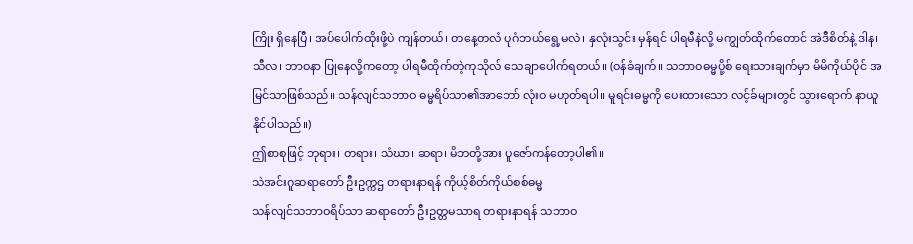ကြိုး ရှိနေပြီ၊ အပ်ပေါက်ထိုးဖို့ပဲ ကျန်တယ်၊ တနေ့တလံ ပုဂံဘယ်ရွေ့မလဲ၊ နှလုံးသွင်း မှန်ရင် ပါရမီနဲလို့ မကျွတ်ထိုက်တောင် အဲဒီစိတ်နဲ့ ဒါန၊ သီလ၊ ဘာဝနာ ပြုနေလို့ကတော့ ပါရမီထိုက်တဲ့ကုသိုလ် သေချာပေါက်ရတယ်။ (ဝန်ခံချက်။ သဘာဝဓမ္မပို့စ် ရေးသားချက်မှာ မိမိကိုယ်ပိုင် အမြင်သာဖြစ်သည်။ သန်လျင်သဘာဝ ဓမ္မရိပ်သာ၏အာဘော် လုံးဝ မဟုတ်ရပါ။ မူရင်းဓမ္မကို ပေးထားသော လင့်ခ်များတွင် သွားရောက် နာယူနိုင်ပါသည်။)
ဤစာစုဖြင့် ဘုရား၊ တရား၊ သံဃာ၊ ဆရာ၊ မိဘတို့အား ပူဇော်ကန်တော့ပါ၏။
သဲအင်းဂူဆရာတော် ဦးဥက္ကဌ တရားနာရန် ကိုယ့်စိတ်ကိုယ်စစ်ဓမ္မ
သန်လျင်သဘာဝရိပ်သာ ဆရာတော် ဦးဥတ္တမသာရ တရားနာရန် သဘာဝ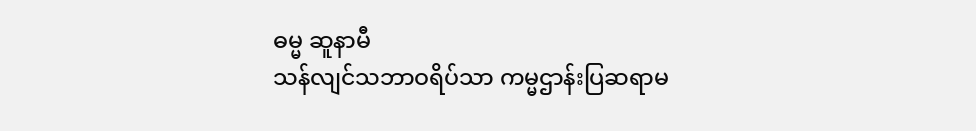ဓမ္မ ဆူနာမီ
သန်လျင်သဘာဝရိပ်သာ ကမ္မဌာန်းပြဆရာမ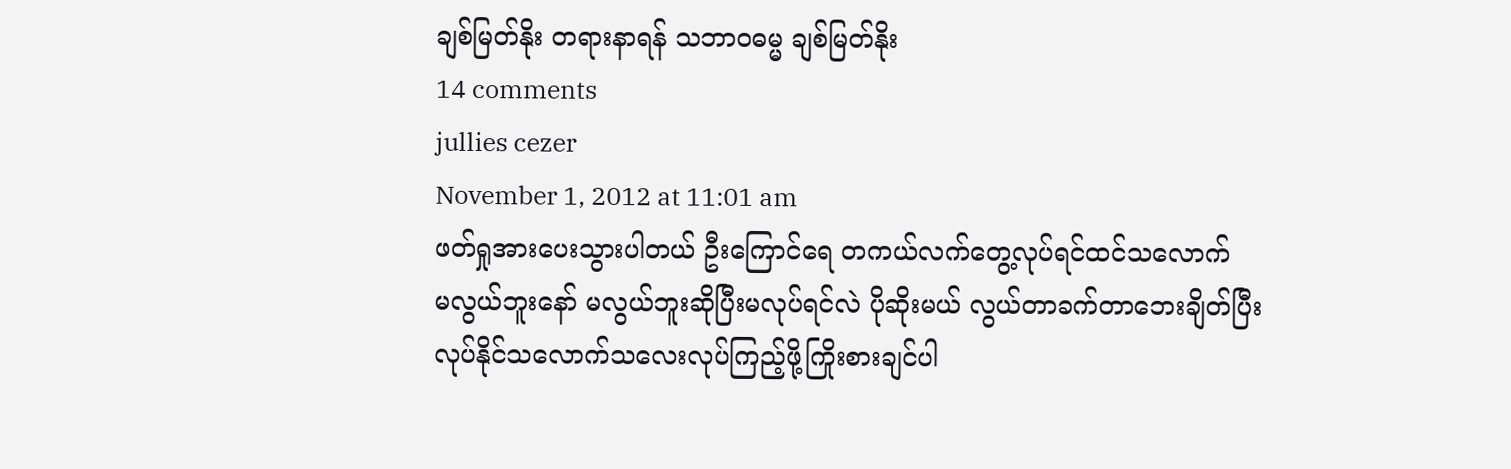ချစ်မြတ်နိုး တရားနာရန် သဘာဝဓမ္မ ချစ်မြတ်နိုး
14 comments
jullies cezer
November 1, 2012 at 11:01 am
ဖတ်ရှုအားပေးသွားပါတယ် ဦးကြောင်ရေ တကယ်လက်တွေ့လုပ်ရင်ထင်သလောက်
မလွယ်ဘူးနော် မလွယ်ဘူးဆိုပြီးမလုပ်ရင်လဲ ပိုဆိုးမယ် လွယ်တာခက်တာဘေးချိတ်ပြီး
လုပ်နိုင်သလောက်သလေးလုပ်ကြည့်ဖို့ကြိုးစားချင်ပါ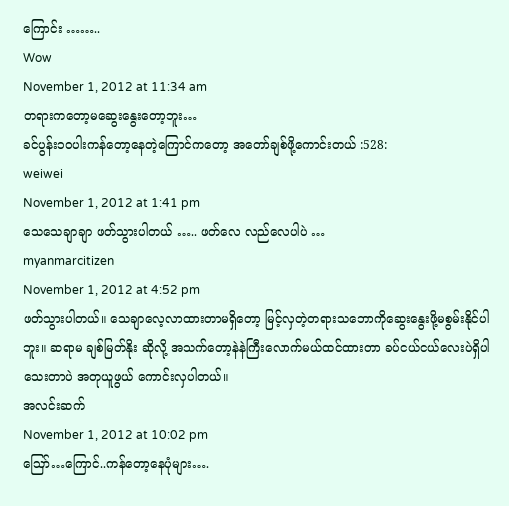ကြောင်း ……..
Wow
November 1, 2012 at 11:34 am
တရားကတော့မဆွေးနွေးတော့ဘူး…
ခင်ပွန်း၁ဝပါးကန်တော့နေတဲ့ကြောင်ကတော့ အတော်ချစ်ဖို့ကောင်းတယ် :528:
weiwei
November 1, 2012 at 1:41 pm
သေသေချာချာ ဖတ်သွားပါတယ် ….. ဖတ်လေ လည်လေပါပဲ …
myanmarcitizen
November 1, 2012 at 4:52 pm
ဖတ်သွားပါတယ်။ သေချာလေ့လာထားတာမရှိတော့ မြင့်လှတဲ့တရားသဘောကိုဆွေးနွေးဖို့မစွမ်းနိုင်ပါဘူး။ ဆရာမ ချစ်မြတ်နိုး ဆိုလို့ အသက်တော့နဲနဲကြီးလောက်မယ်ထင်ထားတာ ခပ်ငယ်ငယ်လေးပဲရှိပါသေးတာပဲ အတုယူဖွယ် ကောင်းလှပါတယ်။
အလင်းဆက်
November 1, 2012 at 10:02 pm
ဪ…ကြောင်..ကန်တော့နေပုံများ….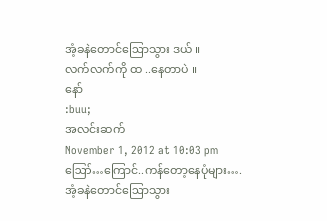အံ့ခနဲတောင်ဩောသွား ဒယ် ။
လက်လက်ကို ထ ..နေတာပဲ ။
နော်
:buu;
အလင်းဆက်
November 1, 2012 at 10:03 pm
ဪ…ကြောင်..ကန်တော့နေပုံများ….
အံ့ခနဲတောင်ဩောသွား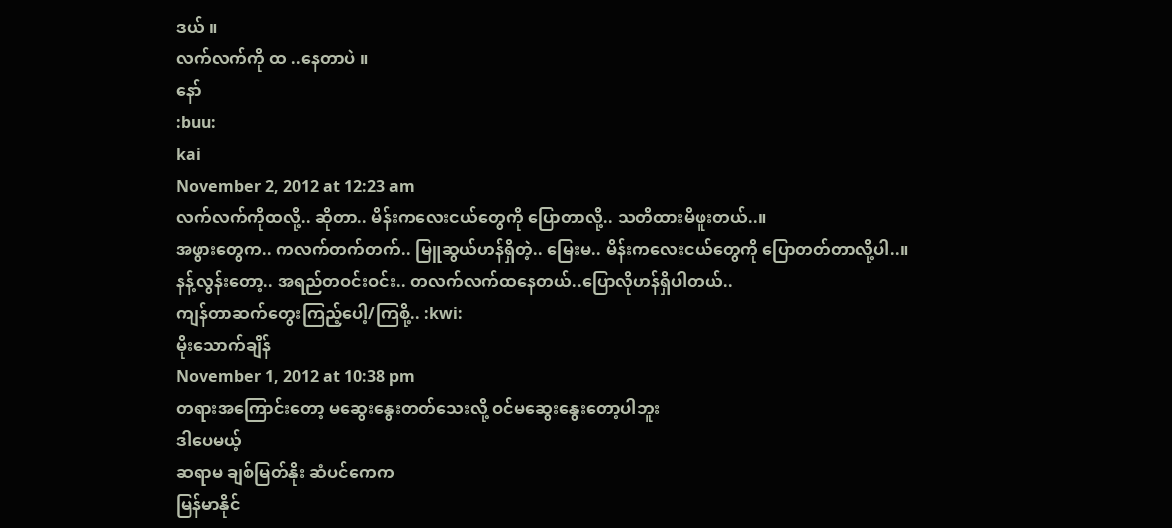ဒယ် ။
လက်လက်ကို ထ ..နေတာပဲ ။
နော်
:buu:
kai
November 2, 2012 at 12:23 am
လက်လက်ကိုထလို့.. ဆိုတာ.. မိန်းကလေးငယ်တွေကို ပြောတာလို့.. သတိထားမိဖူးတယ်..။
အဖွားတွေက.. ကလက်တက်တက်.. မြူဆွယ်ဟန်ရှိတဲ့.. မြေးမ.. မိန်းကလေးငယ်တွေကို ပြောတတ်တာလို့ပါ..။
နန့်လွန်းတော့.. အရည်တဝင်းဝင်း.. တလက်လက်ထနေတယ်..ပြောလိုဟန်ရှိပါတယ်..
ကျန်တာဆက်တွေးကြည့်ပေါ့/ကြစို့.. :kwi:
မိုးသောက်ချိန်
November 1, 2012 at 10:38 pm
တရားအကြောင်းတော့ မဆွေးနွေးတတ်သေးလို့ ဝင်မဆွေးနွေးတော့ပါဘူး
ဒါပေမယ့်
ဆရာမ ချစ်မြတ်နိုး ဆံပင်ကေက
မြန်မာနိုင်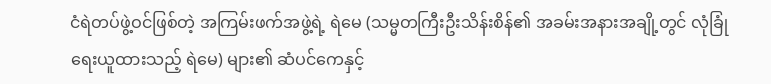ငံရဲတပ်ဖွဲ့ဝင်ဖြစ်တဲ့ အကြမ်းဖက်အဖွဲ့ရဲ့ ရဲမေ (သမ္မတကြီးဦးသိန်းစိန်၏ အခမ်းအနားအချို့တွင် လုံခြုံရေးယူထားသည့် ရဲမေ) များ၏ ဆံပင်ကေနှင့်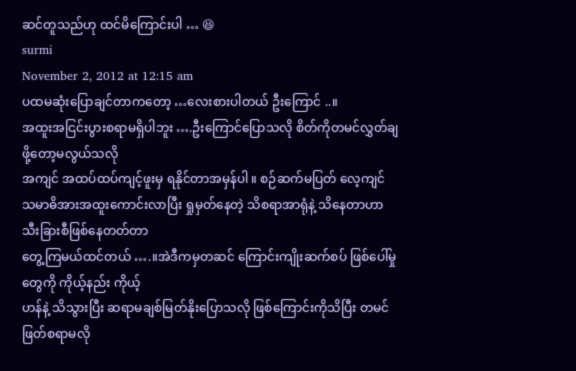ဆင်တူသည်ဟု ထင်မိကြောင်းပါ … 😆
surmi
November 2, 2012 at 12:15 am
ပထမဆုံးပြောချင်တာကတော့ …လေးစားပါတယ် ဦးကြောင် ..။
အထူးအငြင်းပွားစရာမရှိပါဘူး ….ဦးကြောင်ပြောသလို စိတ်ကိုတမင်လွှတ်ချဖို့တော့မလွယ်သလို
အကျင် အထပ်ထပ်ကျင့်ဖူးမှ ရနိုင်တာအမှန်ပါ ။ စဉ်ဆက်မပြတ် လေ့ကျင်
သမာဓိအားအထူးကောင်းလာပြီး ရှုမှတ်နေတဲ့ သိစရာအာရုံနဲ့ သိနေတာဟာ သီးခြားစီဖြစ်နေတတ်တာ
တွေ့ကြမယ်ထင်တယ် ….။အဲဒီကမှတဆင် ကြောင်းကျိုးဆက်စပ် ဖြစ်ပေါ်မှုတွေကို ကိုယ့်နည်း ကိုယ့်
ဟန်နဲ့ သိသွားပြီး ဆရာမချစ်မြတ်နိုးပြောသလို ဖြစ်ကြောင်းကိုသိပြီး တမင်ဖြတ်စရာမလို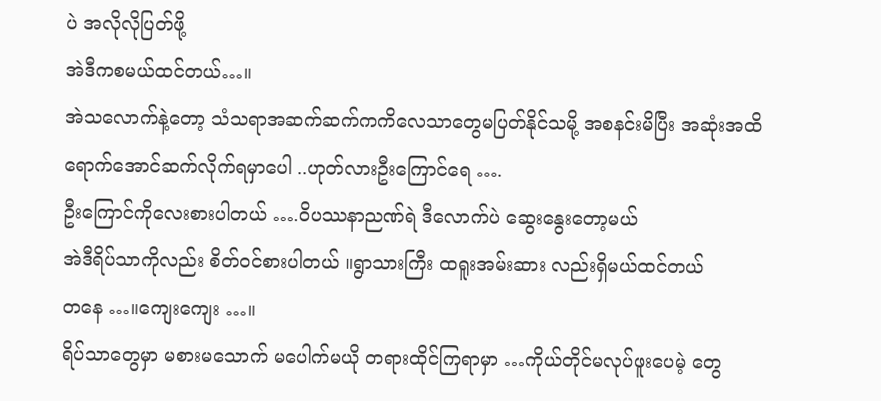ပဲ အလိုလိုပြတ်ဖို့
အဲဒီကစမယ်ထင်တယ်…။
အဲသလောက်နဲ့တော့ သံသရာအဆက်ဆက်ကကိလေသာတွေမပြတ်နိုင်သမို့ အစနင်းမိပြီး အဆုံးအထိ
ရောက်အောင်ဆက်လိုက်ရမှာပေါ ..ဟုတ်လားဦးကြောင်ရေ ….
ဦးကြောင်ကိုလေးစားပါတယ် ….ဝိပဿနာညဏ်ရဲ ဒီလောက်ပဲ ဆွေးနွေးတော့မယ်
အဲဒီရိပ်သာကိုလည်း စိတ်ဝင်စားပါတယ် ။ရွာသားကြီး ထရူးအမ်းဆား လည်းရှိမယ်ထင်တယ်
တနေ …။ကျေးကျေး …။
ရိပ်သာတွေမှာ မစားမသောက် မပေါက်မယို တရားထိုင်ကြရာမှာ …ကိုယ်တိုင်မလုပ်ဖူးပေမဲ့ တွေ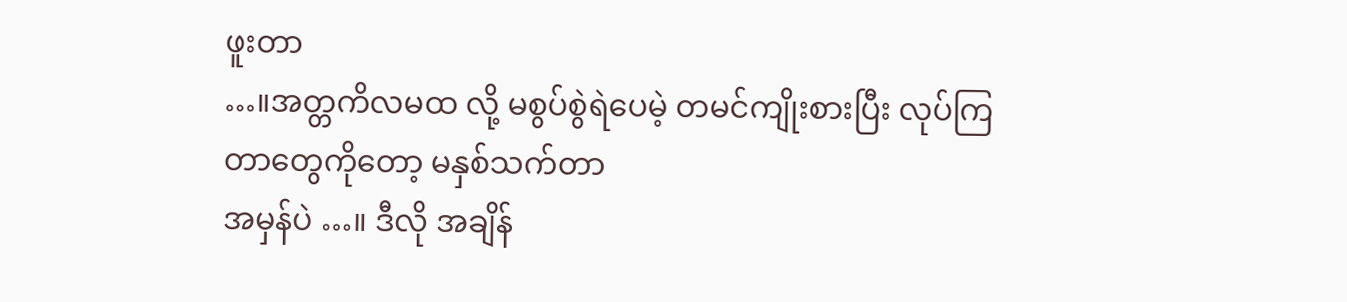ဖူးတာ
…။အတ္တကိလမထ လို့ မစွပ်စွဲရဲပေမဲ့ တမင်ကျိုးစားပြီး လုပ်ကြတာတွေကိုတော့ မနှစ်သက်တာ
အမှန်ပဲ …။ ဒီလို အချိန်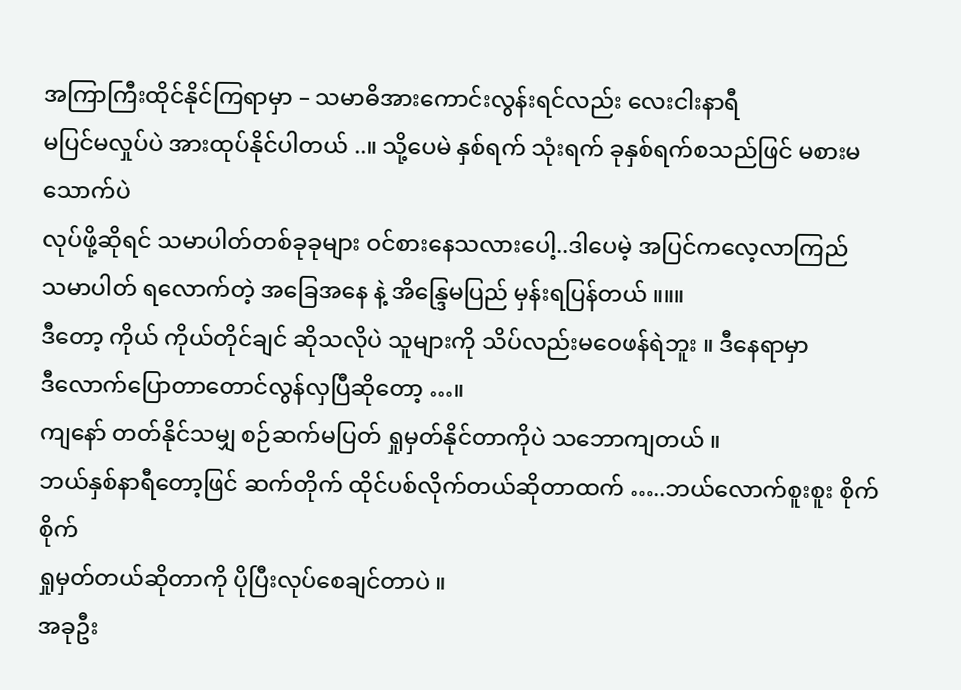အကြာကြီးထိုင်နိုင်ကြရာမှာ – သမာဓိအားကောင်းလွန်းရင်လည်း လေးငါးနာရီ
မပြင်မလှုပ်ပဲ အားထုပ်နိုင်ပါတယ် ..။ သို့ပေမဲ နှစ်ရက် သုံးရက် ခုနှစ်ရက်စသည်ဖြင် မစားမသောက်ပဲ
လုပ်ဖို့ဆိုရင် သမာပါတ်တစ်ခုခုများ ဝင်စားနေသလားပေါ့..ဒါပေမဲ့ အပြင်ကလေ့လာကြည်
သမာပါတ် ရလောက်တဲ့ အခြေအနေ နဲ့ အိန္ဒြေမပြည် မှန်းရပြန်တယ် ။။။
ဒီတော့ ကိုယ် ကိုယ်တိုင်ချင် ဆိုသလိုပဲ သူများကို သိပ်လည်းမဝေဖန်ရဲဘူး ။ ဒီနေရာမှာ
ဒီလောက်ပြောတာတောင်လွန်လှပြီဆိုတော့ …။
ကျနော် တတ်နိုင်သမျှ စဉ်ဆက်မပြတ် ရှုမှတ်နိုင်တာကိုပဲ သဘောကျတယ် ။
ဘယ်နှစ်နာရီတော့ဖြင် ဆက်တိုက် ထိုင်ပစ်လိုက်တယ်ဆိုတာထက် …..ဘယ်လောက်စူးစူး စိုက်စိုက်
ရှုမှတ်တယ်ဆိုတာကို ပိုပြီးလုပ်စေချင်တာပဲ ။
အခုဦး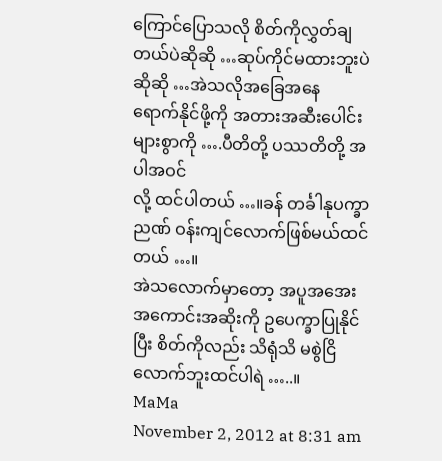ကြောင်ပြောသလို စိတ်ကိုလွှတ်ချတယ်ပဲဆိုဆို …ဆုပ်ကိုင်မထားဘူးပဲဆိုဆို …အဲသလိုအခြေအနေ
ရောက်နိုင်ဖို့ကို အတားအဆီးပေါင်းများစွာကို ….ပီတိတို့ ပဿတိတို့ အပါအဝင်
လို့ ထင်ပါတယ် …။ခန် တင်္ခါနုပက္ခာညဏ် ဝန်းကျင်လောက်ဖြစ်မယ်ထင်တယ် …။
အဲသလောက်မှာတော့ အပူအအေး အကောင်းအဆိုးကို ဥပေက္ခာပြုနိုင်ပြီး စိတ်ကိုလည်း သိရုံသိ မစွဲငြိ
လောက်ဘူးထင်ပါရဲ …..။
MaMa
November 2, 2012 at 8:31 am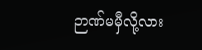ဉာဏ်မမှီလို့လား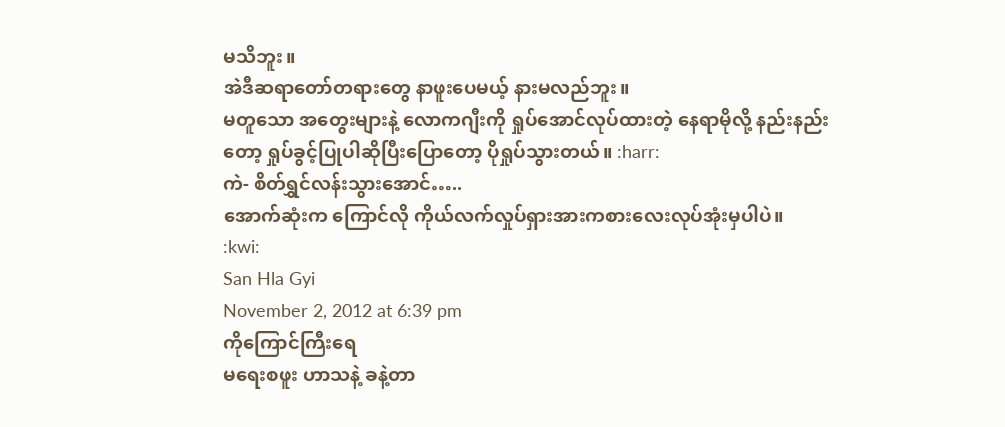မသိဘူး။
အဲဒီဆရာတော်တရားတွေ နာဖူးပေမယ့် နားမလည်ဘူး။
မတူသော အတွေးများနဲ့ လောကဂျီးကို ရှုပ်အောင်လုပ်ထားတဲ့ နေရာမိုလို့ နည်းနည်းတော့ ရှုပ်ခွင့်ပြုပါဆိုပြီးပြောတော့ ပိုရှုပ်သွားတယ်။ :harr:
ကဲ- စိတ်ရွှင်လန်းသွားအောင်…..
အောက်ဆုံးက ကြောင်လို ကိုယ်လက်လှုပ်ရှားအားကစားလေးလုပ်အုံးမှပါပဲ။
:kwi:
San Hla Gyi
November 2, 2012 at 6:39 pm
ကိုကြောင်ကြီးရေ
မရေးစဖူး ဟာသနဲ့ ခနဲ့တာ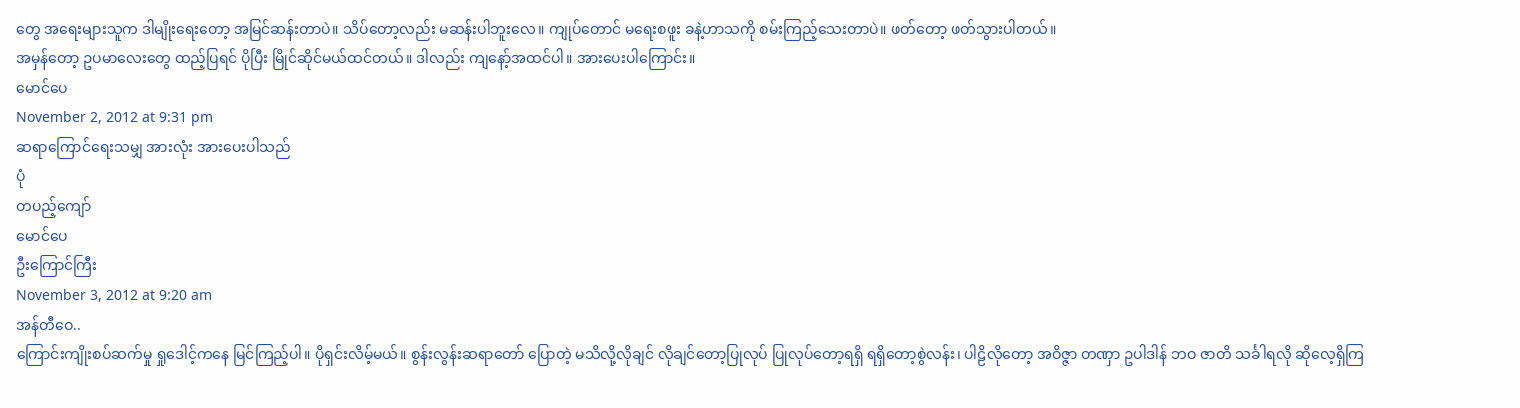တွေ အရေးများသူက ဒါမျိုးရေးတော့ အမြင်ဆန်းတာပဲ။ သိပ်တော့လည်း မဆန်းပါဘူးလေ။ ကျုပ်တောင် မရေးစဖူး ခနဲ့ဟာသကို စမ်းကြည့်သေးတာပဲ။ ဖတ်တော့ ဖတ်သွားပါတယ်။
အမှန်တော့ ဥပမာလေးတွေ ထည့်ပြရင် ပိုပြီး မြိုင်ဆိုင်မယ်ထင်တယ်။ ဒါလည်း ကျနော့်အထင်ပါ။ အားပေးပါကြောင်း။
မောင်ပေ
November 2, 2012 at 9:31 pm
ဆရာကြောင်ရေးသမျှ အားလုံး အားပေးပါသည်
ပုံ
တပည့်ကျော်
မောင်ပေ
ဦးကြောင်ကြီး
November 3, 2012 at 9:20 am
အန်တီဝေ..
ကြောင်းကျိုးစပ်ဆက်မှု ရှုဒေါင့်ကနေ မြင်ကြည့်ပါ။ ပိုရှင်းလိမ့်မယ်။ စွန်းလွန်းဆရာတော် ပြောတဲ့ မသိလို့လိုချင် လိုချင်တော့ပြုလုပ် ပြုလုပ်တော့ရရှိ ရရှိတော့စွဲလန်း၊ ပါဠိလိုတော့ အဝိဇ္ဇာ တဏှာ ဥပါဒါန် ဘဝ ဇာတိ သင်္ခါရလို ဆိုလေ့ရှိကြ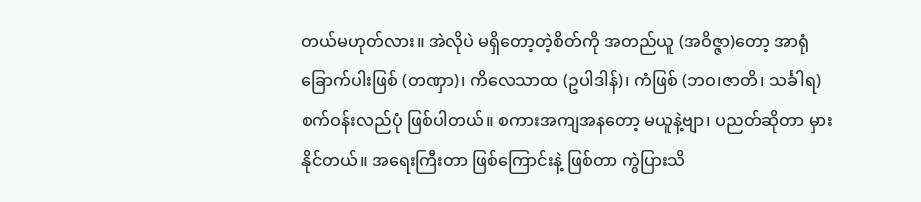တယ်မဟုတ်လား။ အဲလိုပဲ မရှိတော့တဲ့စိတ်ကို အတည်ယူ (အဝိဇ္ဇာ)တော့ အာရုံခြောက်ပါးဖြစ် (တဏှာ)၊ ကိလေသာထ (ဥပါဒါန်)၊ ကံဖြစ် (ဘဝ၊ဇာတိ၊ သင်္ခါရ) စက်ဝန်းလည်ပုံ ဖြစ်ပါတယ်။ စကားအကျအနတော့ မယူနဲ့ဗျာ၊ ပညတ်ဆိုတာ မှားနိုင်တယ်။ အရေးကြီးတာ ဖြစ်ကြောင်းနဲ့ ဖြစ်တာ ကွဲပြားသိ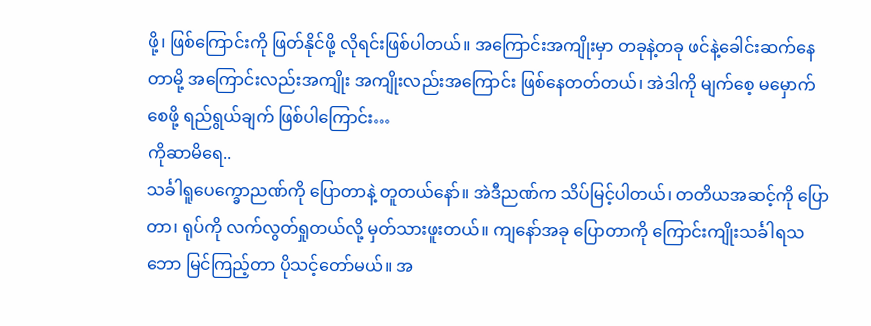ဖို့၊ ဖြစ်ကြောင်းကို ဖြတ်နိုင်ဖို့ လိုရင်းဖြစ်ပါတယ်။ အကြောင်းအကျိုးမှာ တခုနဲ့တခု ဖင်နဲ့ခေါင်းဆက်နေတာမို့ အကြောင်းလည်းအကျိုး အကျိုးလည်းအကြောင်း ဖြစ်နေတတ်တယ်၊ အဲဒါကို မျက်စေ့ မမှောက်စေဖို့ ရည်ရွယ်ချက် ဖြစ်ပါကြောင်း…
ကိုဆာမိရေ..
သင်္ခါရူပေက္ခောညဏ်ကို ပြောတာနဲ့ တူတယ်နော်။ အဲဒီညဏ်က သိပ်မြင့်ပါတယ်၊ တတိယအဆင့်ကို ပြောတာ၊ ရုပ်ကို လက်လွတ်ရှုတယ်လို့ မှတ်သားဖူးတယ်။ ကျနော်အခု ပြောတာကို ကြောင်းကျိုးသင်္ခါရသဘော မြင်ကြည့်တာ ပိုသင့်တော်မယ်။ အ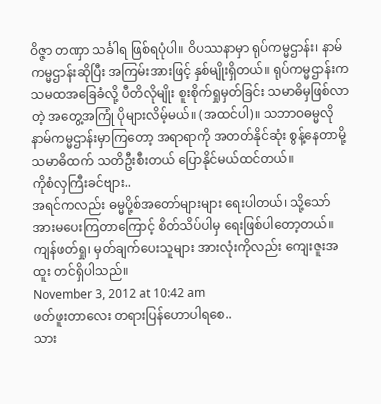ဝိဇ္ဇာ တဏှာ သင်္ခါရ ဖြစ်ရပုံပါ။ ဝိပဿနာမှာ ရုပ်ကမ္မဌာန်း၊ နာမ်ကမ္မဌာန်းဆိုပြီး အကြမ်းအားဖြင့် နှစ်မျိုးရှိတယ်။ ရုပ်ကမ္မဌာန်းက သမထအခြေခံလို့ ပီတိလိုမျိုး စူးစိုက်ရှုမှတ်ခြင်း သမာဓိမှဖြစ်လာတဲ့ အတွေ့အကြုံ ပိုများလိမ့်မယ်။ (အထင်ပါ)။ သဘာဝဓမ္မလို နာမ်ကမ္မဌာန်းမှာကြတော့ အရာရာကို အတတ်နိုင်ဆုံး စွန့်နေတာမို့ သမာဓိထက် သတိဦးစီးတယ် ပြောနိုင်မယ်ထင်တယ်။
ကိုစံလှကြီးခင်ဗျား..
အရင်ကလည်း ဓမ္မပို့စ်အတော်များများ ရေးပါတယ်၊ သို့သော် အားမပေးကြတာကြောင့် စိတ်သိပ်ပါမှ ရေးဖြစ်ပါတော့တယ်။
ကျန်ဖတ်ရှု၊ မှတ်ချက်ပေးသူများ အားလုံးကိုလည်း ကျေးဇူးအထူး တင်ရှိပါသည်။
November 3, 2012 at 10:42 am
ဖတ်ဖူးတာလေး တရားပြန်ဟောပါရစေ..
သား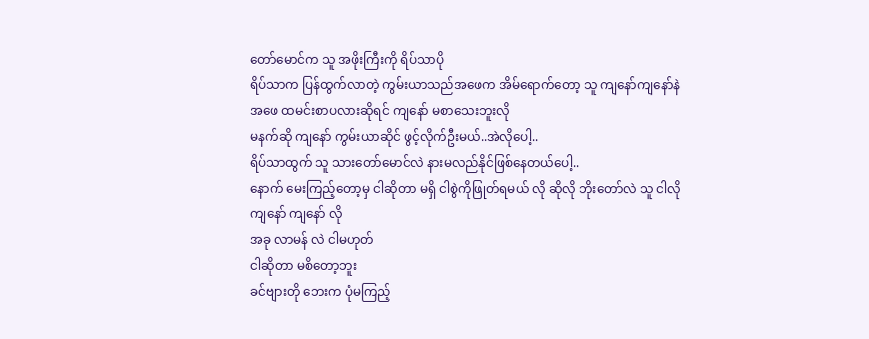တော်မောင်က သူ အဖိုးကြီးကို ရိပ်သာပို
ရိပ်သာက ပြန်ထွက်လာတဲ့ ကွမ်းယာသည်အဖေက အိမ်ရောက်တော့ သူ ကျနော်ကျနော်နဲ
အဖေ ထမင်းစာပလားဆိုရင် ကျနော် မစာသေးဘူးလို
မနက်ဆို ကျနော် ကွမ်းယာဆိုင် ဖွင့်လိုက်ဦးမယ်..အဲလိုပေါ့..
ရိပ်သာထွက် သူ သားတော်မောင်လဲ နားမလည်နိုင်ဖြစ်နေတယ်ပေါ့..
နောက် မေးကြည့်တော့မှ ငါဆိုတာ မရှိ ငါစွဲကိုဖြုတ်ရမယ် လို ဆိုလို ဘိုးတော်လဲ သူ ငါလို
ကျနော် ကျနော် လို
အခု လာမန် လဲ ငါမဟုတ်
ငါဆိုတာ မစိတော့ဘူး
ခင်ဗျားတို ဘေးက ပုံမကြည့်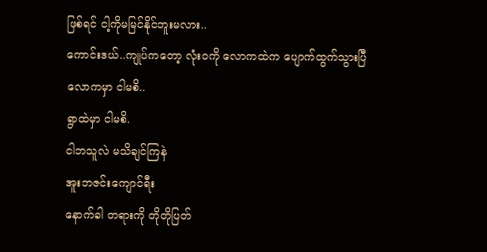ဖြစ်ရင် ငါ့ကိုမမြင်နိုင်ဘူးမလား..
ကောင်းဒယ်..ကျုပ်ကတော့ လုံးဝကို လောကထဲက ပျောက်ထွက်သွားပြီ
လောကမှာ ငါမစိ..
ရွာထဲမှာ ငါမစိ.
ငါဘသူလဲ မသိချင်ကြနဲ
အူးဘဇင်းကျောင်ရီး
နောက်ခါ တရားကို တိုတိုပြတ်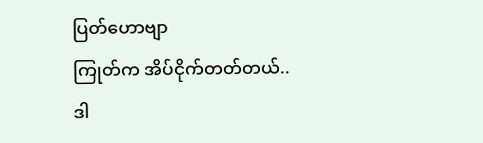ပြတ်ဟောဗျာ
ကြုတ်က အိပ်ငိုက်တတ်တယ်..
ဒါ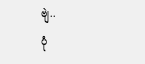ဗျဲ..
ပုံ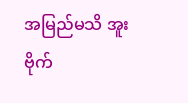အမြည်မသိ အူးဗိုက်